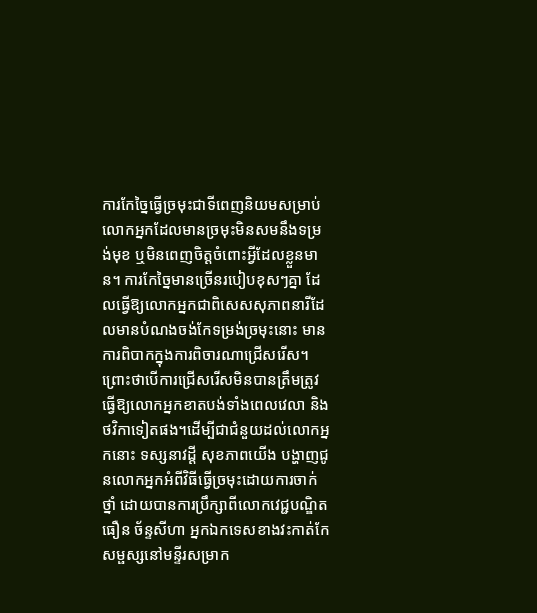ការកែច្នៃធ្វើច្រមុះជាទីពេញនិយមសម្រាប់លោកអ្នកដែលមានច្រមុះមិនសមនឹងទម្រង់មុខ ឬមិនពេញចិត្ដចំពោះអ្វីដែលខ្លួនមាន។ ការកែច្នៃមានច្រើនរបៀបខុសៗគ្នា ដែលធ្វើឱ្យលោកអ្នកជាពិសេសសុភាពនារីដែលមានបំណងចង់កែទម្រង់ច្រមុះនោះ មានការពិបាកក្នុងការពិចារណាជ្រើសរើស។ ព្រោះថាបើការជ្រើសរើសមិនបានត្រឹមត្រូវ ធ្វើឱ្យលោកអ្នកខាតបង់ទាំងពេលវេលា និង ថវិកាទៀតផង។ដើម្បីជាជំនួយដល់លោកអ្នកនោះ ទស្សនាវដ្ដី សុខភាពយើង បង្ហាញជូនលោកអ្នកអំពីវិធីធ្វើច្រមុះដោយការចាក់ថ្នាំ ដោយបានការប្រឹក្សាពីលោកវេជ្ជបណ្ឌិត ធឿន ច័ន្ទសីហា អ្នកឯកទេសខាងវះកាត់កែសម្ផស្សនៅមន្ទីរសម្រាក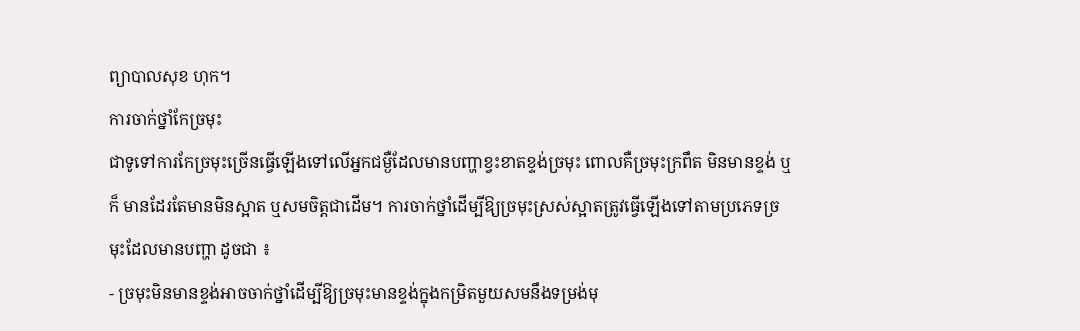ព្យាបាលសុខ ហុក។
ការចាក់ថ្នាំកែច្រមុះ
ជាទូទៅការកែច្រមុះច្រើនធ្វើឡើងទៅលើអ្នកជម្ងឺដែលមានបញ្ហាខ្វះខាតខ្ទង់ច្រមុះ ពោលគឺច្រមុះក្រពឹត មិនមានខ្ទង់ ឬក៏ មានដែរតែមានមិនស្អាត ឬសមចិត្ដជាដើម។ ការចាក់ថ្នាំដើម្បីឱ្យច្រមុះស្រស់ស្អាតត្រូវធ្វើឡើងទៅតាមប្រភេទច្រមុះដែលមានបញ្ហា ដូចជា ៖
- ច្រមុះមិនមានខ្ទង់អាចចាក់ថ្នាំដើម្បីឱ្យច្រមុះមានខ្ទង់ក្នុងកម្រិតមួយសមនឹងទម្រង់មុ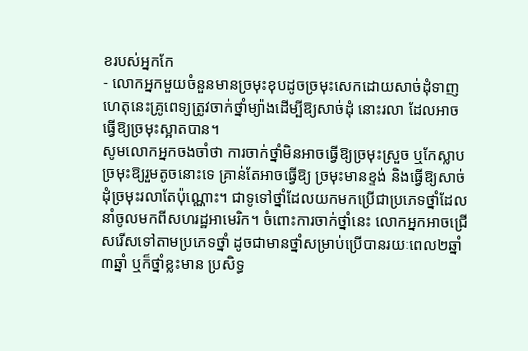ខរបស់អ្នកកែ
- លោកអ្នកមួយចំនួនមានច្រមុះខុបដូចច្រមុះសេកដោយសាច់ដុំទាញ ហេតុនេះគ្រូពេទ្យត្រូវចាក់ថ្នាំម្យ៉ាងដើម្បីឱ្យសាច់ដុំ នោះរលា ដែលអាចធ្វើឱ្យច្រមុះស្អាតបាន។
សូមលោកអ្នកចងចាំថា ការចាក់ថ្នាំមិនអាចធ្វើឱ្យច្រមុះស្រួច ឬកែស្លាបច្រមុះឱ្យរួមតូចនោះទេ គ្រាន់តែអាចធ្វើឱ្យ ច្រមុះមានខ្ទង់ និងធ្វើឱ្យសាច់ដុំច្រមុះរលាតែប៉ុណ្ណោះ។ ជាទូទៅថ្នាំដែលយកមកប្រើជាប្រភេទថ្នាំដែលនាំចូលមកពីសហរដ្ឋអាមេរិក។ ចំពោះការចាក់ថ្នាំនេះ លោកអ្នកអាចជ្រើសរើសទៅតាមប្រភេទថ្នាំ ដូចជាមានថ្នាំសម្រាប់ប្រើបានរយៈពេល២ឆ្នាំ ៣ឆ្នាំ ឬក៏ថ្នាំខ្លះមាន ប្រសិទ្ធ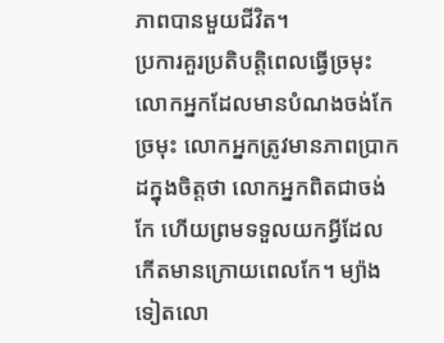ភាពបានមួយជីវិត។
ប្រការគួរប្រតិបត្ដិពេលធ្វើច្រមុះ
លោកអ្នកដែលមានបំណងចង់កែច្រមុះ លោកអ្នកត្រូវមានភាពប្រាកដក្នុងចិត្ដថា លោកអ្នកពិតជាចង់កែ ហើយព្រមទទួលយកអ្វីដែលកើតមានក្រោយពេលកែ។ ម្យ៉ាងទៀតលោ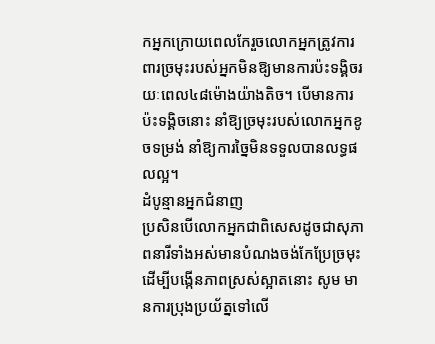កអ្នកក្រោយពេលកែរួចលោកអ្នកត្រូវការពារច្រមុះរបស់អ្នកមិនឱ្យមានការប៉ះទង្គិចរយៈពេល៤៨ម៉ោងយ៉ាងតិច។ បើមានការប៉ះទង្គិចនោះ នាំឱ្យច្រមុះរបស់លោកអ្នកខូចទម្រង់ នាំឱ្យការច្នៃមិនទទួលបានលទ្ធផលល្អ។
ដំបូន្មានអ្នកជំនាញ
ប្រសិនបើលោកអ្នកជាពិសេសដូចជាសុភាពនារីទាំងអស់មានបំណងចង់កែប្រែច្រមុះដើម្បីបង្កើនភាពស្រស់ស្អាតនោះ សូម មានការប្រុងប្រយ័ត្នទៅលើ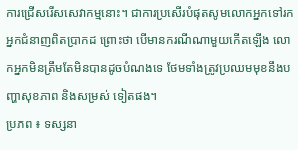ការជ្រើសរើសសេវាកម្មនោះ។ ជាការប្រសើរបំផុតសូមលោកអ្នកទៅរកអ្នកជំនាញពិតប្រាកដ ព្រោះថា បើមានករណីណាមួយកើតឡើង លោកអ្នកមិនត្រឹមតែមិនបានដូចបំណងទេ ថែមទាំងត្រូវប្រឈមមុខនឹងបញ្ហាសុខភាព និងសម្រស់ ទៀតផង។
ប្រភព ៖ ទស្សនា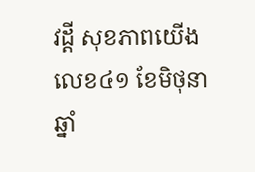វដ្តី សុខភាពយើង លេខ៤១ ខែមិថុនា ឆ្នាំ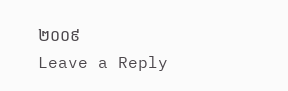២០០៩
Leave a Reply